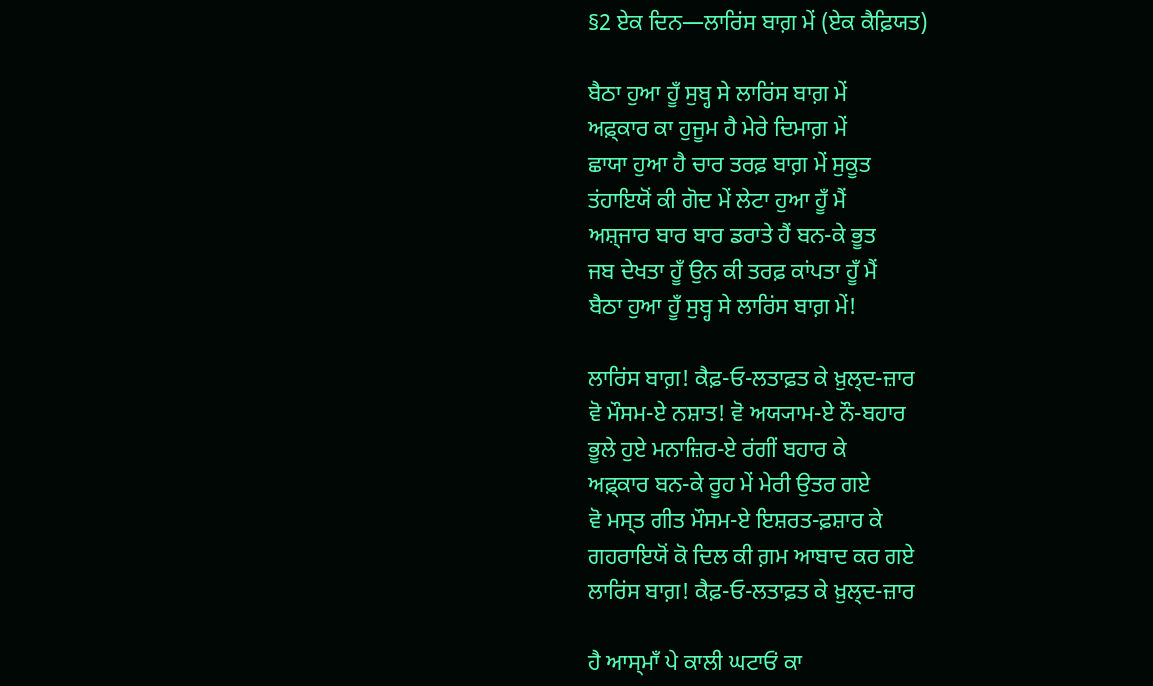§2 ਏਕ ਦਿਨ—ਲਾਰਿਂਸ ਬਾਗ਼ ਮੇਂ (ਏਕ ਕੈਫ਼ਿਯਤ)

ਬੈਠਾ ਹੁਆ ਹੂਁ ਸੁਬ੍ਹ ਸੇ ਲਾਰਿਂਸ ਬਾਗ਼ ਮੇਂ
ਅਫ਼੍ਕਾਰ ਕਾ ਹੁਜੂਮ ਹੈ ਮੇਰੇ ਦਿਮਾਗ਼ ਮੇਂ
ਛਾਯਾ ਹੁਆ ਹੈ ਚਾਰ ਤਰਫ਼ ਬਾਗ਼ ਮੇਂ ਸੁਕੂਤ
ਤਂਹਾਇਯੋਂ ਕੀ ਗੋਦ ਮੇਂ ਲੇਟਾ ਹੁਆ ਹੂਁ ਮੈਂ
ਅਸ਼੍ਜਾਰ ਬਾਰ ਬਾਰ ਡਰਾਤੇ ਹੈਂ ਬਨ-ਕੇ ਭੂਤ
ਜਬ ਦੇਖਤਾ ਹੂਁ ਉਨ ਕੀ ਤਰਫ਼ ਕਾਂਪਤਾ ਹੂਁ ਮੈਂ
ਬੈਠਾ ਹੁਆ ਹੂਁ ਸੁਬ੍ਹ ਸੇ ਲਾਰਿਂਸ ਬਾਗ਼ ਮੇਂ!

ਲਾਰਿਂਸ ਬਾਗ਼! ਕੈਫ਼‐ਓ‐ਲਤਾਫ਼ਤ ਕੇ ਖ਼ੁਲ੍ਦ-ਜ਼ਾਰ
ਵੋ ਮੌਸਮ-ਏ ਨਸ਼ਾਤ! ਵੋ ਅਯ੍ਯਾਮ-ਏ ਨੌ-ਬਹਾਰ
ਭੂਲੇ ਹੁਏ ਮਨਾਜ਼ਿਰ-ਏ ਰਂਗੀਂ ਬਹਾਰ ਕੇ
ਅਫ਼੍ਕਾਰ ਬਨ-ਕੇ ਰੂਹ ਮੇਂ ਮੇਰੀ ਉਤਰ ਗਏ
ਵੋ ਮਸ੍ਤ ਗੀਤ ਮੌਸਮ-ਏ ਇਸ਼ਰਤ-ਫ਼ਸ਼ਾਰ ਕੇ
ਗਹਰਾਇਯੋਂ ਕੋ ਦਿਲ ਕੀ ਗ਼ਮ ਆਬਾਦ ਕਰ ਗਏ
ਲਾਰਿਂਸ ਬਾਗ਼! ਕੈਫ਼‐ਓ‐ਲਤਾਫ਼ਤ ਕੇ ਖ਼ੁਲ੍ਦ-ਜ਼ਾਰ

ਹੈ ਆਸ੍ਮਾਁ ਪੇ ਕਾਲੀ ਘਟਾਓਂ ਕਾ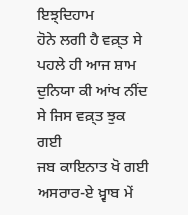ਇਝ਼੍ਦਿਹਾਮ
ਹੋਨੇ ਲਗੀ ਹੈ ਵਕ਼੍ਤ ਸੇ ਪਹਲੇ ਹੀ ਆਜ ਸ਼ਾਮ
ਦੁਨਿਯਾ ਕੀ ਆਂਖ ਨੀਂਦ ਸੇ ਜਿਸ ਵਕ਼੍ਤ ਝੁਕ ਗਈ
ਜਬ ਕਾਇਨਾਤ ਖੋ ਗਈ ਅਸਰਾਰ-ਏ ਖ਼੍ਵਾਬ ਮੇਂ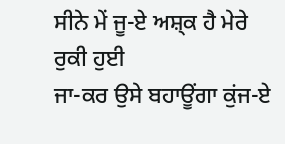ਸੀਨੇ ਮੇਂ ਜੂ-ਏ ਅਸ਼੍ਕ ਹੈ ਮੇਰੇ ਰੁਕੀ ਹੁਈ
ਜਾ-ਕਰ ਉਸੇ ਬਹਾਊਂਗਾ ਕੁਂਜ-ਏ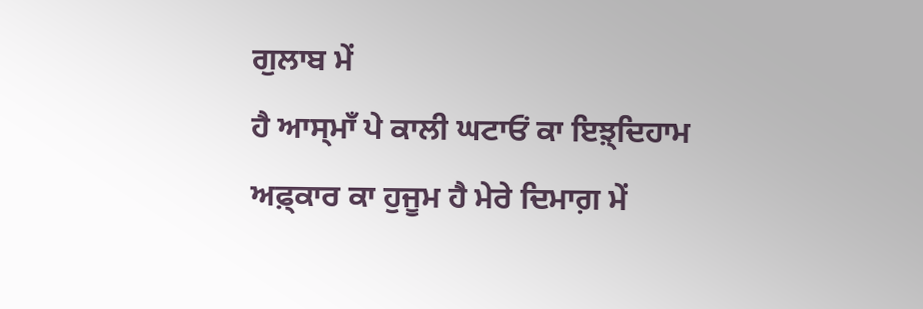ਗੁਲਾਬ ਮੇਂ
ਹੈ ਆਸ੍ਮਾਁ ਪੇ ਕਾਲੀ ਘਟਾਓਂ ਕਾ ਇਝ਼੍ਦਿਹਾਮ
ਅਫ਼੍ਕਾਰ ਕਾ ਹੁਜੂਮ ਹੈ ਮੇਰੇ ਦਿਮਾਗ਼ ਮੇਂ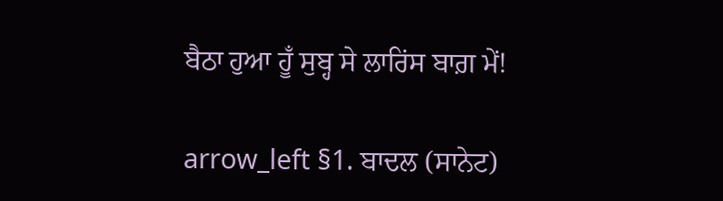ਬੈਠਾ ਹੁਆ ਹੂਁ ਸੁਬ੍ਹ ਸੇ ਲਾਰਿਂਸ ਬਾਗ਼ ਮੇਂ!

arrow_left §1. ਬਾਦਲ (ਸਾਨੇਟ)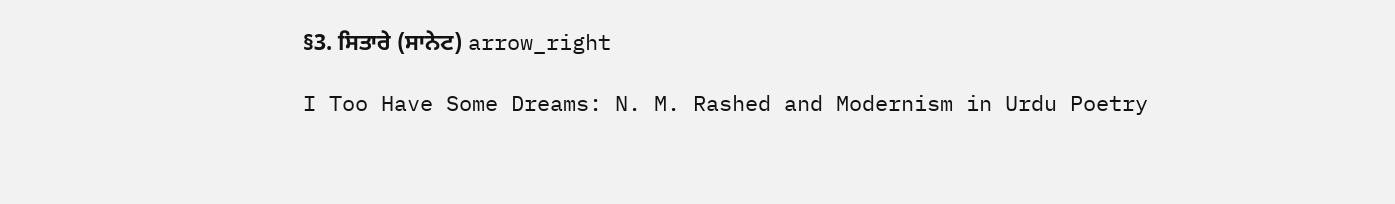§3. ਸਿਤਾਰੇ (ਸਾਨੇਟ) arrow_right

I Too Have Some Dreams: N. M. Rashed and Modernism in Urdu Poetry